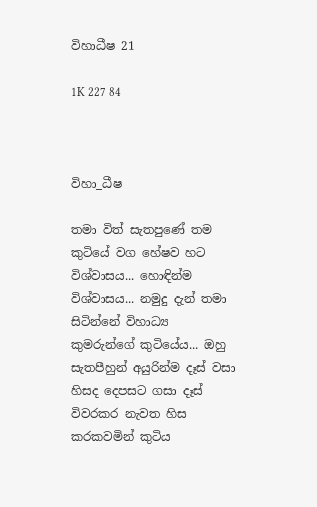විහාධීෂ 21

1K 227 84



විහා_ධීෂ

තමා විත් සැතපුණේ තම කුටියේ වග හේෂව හට විශ්වාසය... හොඳින්ම විශ්වාසය... නමුදු දැන් තමා සිටින්නේ විහාධ්‍ය කුමරුන්ගේ කුටියේය... ඔහු සැතපීහුන් අයුරින්ම දෑස් වසා හිසද දෙපසට ගසා දෑස් විවරකර නැවත හිස කරකවමින් කුටිය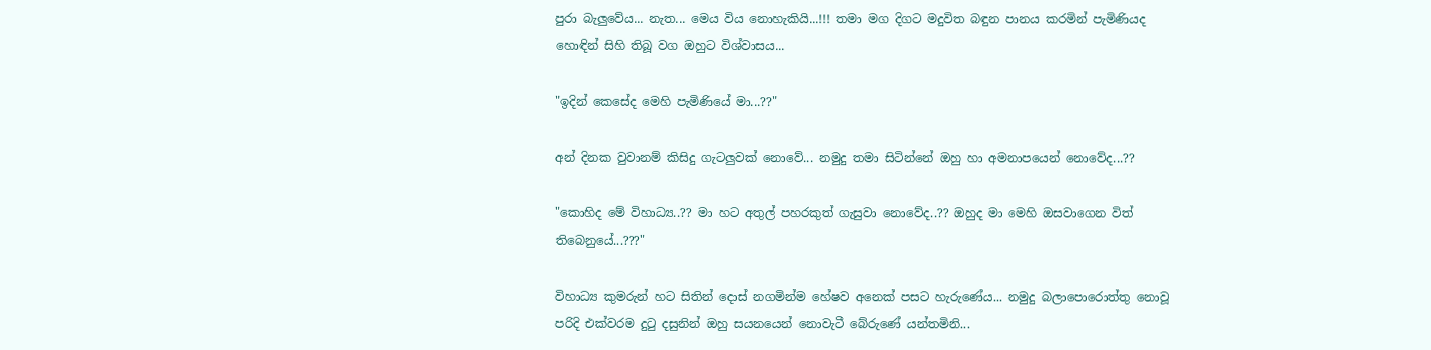පුරා බැලුවේය... නැත... මෙය විය නොහැකියි...!!! තමා මග දිගට මදුවිත බඳුන පානය කරමින් පැමිණියද හොඳින් සිහි තිබූ වග ඔහුට විශ්වාසය...

"ඉදින් කෙසේද මෙහි පැමිණියේ මා...??"

අන් දිනක වුවානම් කිසිදු ගැටලුවක් නොවේ... නමුදු තමා සිටින්නේ ඔහු හා අමනාපයෙන් නොවේද...??

"කොහිද මේ විහාධ්‍ය..?? මා හට අතුල් පහරකුත් ගැසුවා නොවේද..?? ඔහුද මා මෙහි ඔසවාගෙන විත් තිබෙනුයේ...???"

විහාධ්‍ය කුමරුන් හට සිතින් දොස් නගමින්ම හේෂව අනෙක් පසට හැරුණේය... නමුදු බලාපොරොත්තු නොවූ පරිදි එක්වරම දුටු දසුනින් ඔහු සයනයෙන් නොවැටී බේරුණේ යන්තමිනි...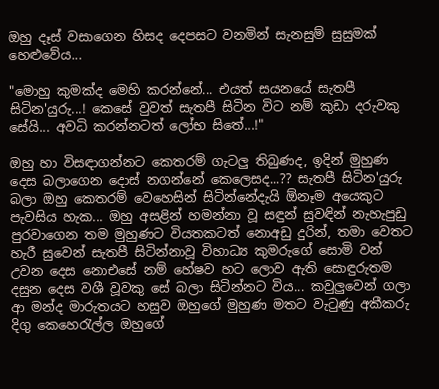ඔහු දෑස් වසාගෙන හිසද දෙපසට වනමින් සැනසුම් සුසුමක් හෙළුවේය...

"මොහු කුමක්ද මෙහි කරන්නේ... එයත් සයනයේ සැතපී සිටින'යුරු...! කෙසේ වුවත් සැතපී සිටින විට නම් කුඩා දරුවකු සේයි... අවධි කරන්නටත් ලෝභ සිතේ...!"

ඔහු හා විසඳාගන්නට කෙතරම් ගැටලු තිබුණද, ඉදින් මුහුණ දෙස බලාගෙන දොස් නගන්නේ කෙලෙසද...?? සැතපී සිටින'යුරු බලා ඔහු කෙතරම් වෙහෙසින් සිටින්නේදැයි ඕනෑම අයෙකුට පැවසිය හැක... ඔහු අසළින් හමන්නා වූ සඳුන් සුවඳින් නැහැපුඩු පුරවාගෙන තම මුහුණට වියතකටත් නොඅඩු දුරින්, තමා වෙතට හැරී සුවෙන් සැතපී සිටින්නාවූ විහාධ්‍ය කුමරුගේ සොමි වන් උවන දෙස නොඑසේ නම් හේෂව හට ලොව ඇති සොඳුරුතම දසුන දෙස වශී වූවකු සේ බලා සිටින්නට විය... කවුලුවෙන් ගලා ආ මන්ද මාරුතයට හසුව ඔහුගේ මුහුණ මතට වැටුණු අකීකරු දිගු කෙහෙරැල්ල ඔහුගේ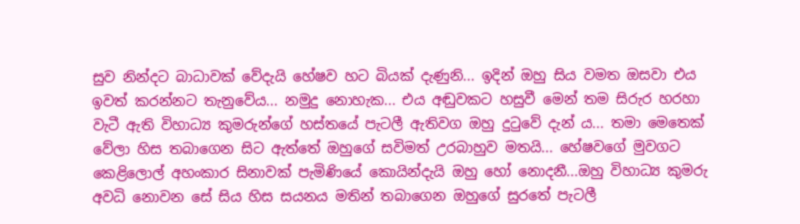සුව නින්දට බාධාවක් වේදැයි හේෂව හට බියක් දැණුනි... ඉදින් ඔහු සිය වමත ඔසවා එය ඉවත් කරන්නට තැනුවේය... නමුදු නොහැක... එය අඬුවකට හසුවී මෙන් තම සිරුර හරහා වැටී ඇති විහාධ්‍ය කුමරුන්ගේ හස්තයේ පැටලී ඇතිවග ඔහු දුටුවේ දැන් ය... තමා මෙතෙක් වේලා හිස තබාගෙන සිට ඇත්තේ ඔහුගේ සවිමත් උරබාහුව මතයි... හේෂවගේ මුවගට කෙළිලොල් අහංකාර සිනාවක් පැමිණියේ කොයින්දැයි ඔහු හෝ නොදනී...ඔහු විහාධ්‍ය කුමරු අවධි නොවන සේ සිය හිස සයනය මතින් තබාගෙන ඔහුගේ සුරතේ පැටලී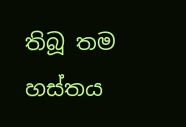තිබූ තම හස්තය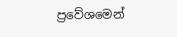ප්‍රවේශමෙන්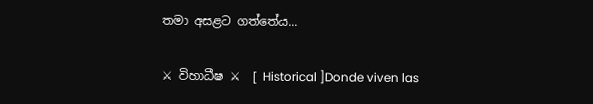තමා අසළට ගත්තේය...

⚔ විහාධීෂ ⚔  [ Historical ]Donde viven las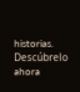historias. Descúbrelo ahora